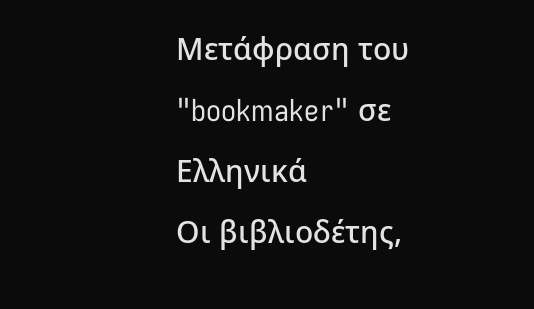Μετάφραση του "bookmaker" σε Ελληνικά
Οι βιβλιοδέτης,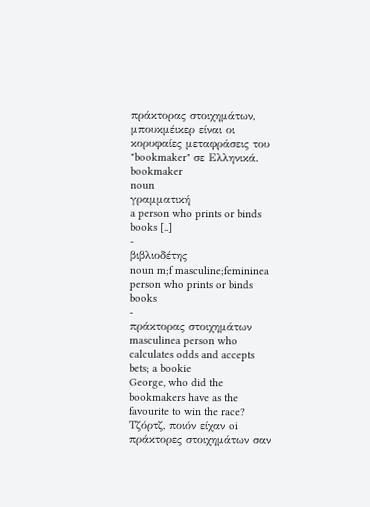πράκτορας στοιχημάτων, μπουκμέικερ είναι οι κορυφαίες μεταφράσεις του "bookmaker" σε Ελληνικά.
bookmaker
noun
γραμματική
a person who prints or binds books [..]
-
βιβλιοδέτης
noun m;f masculine;femininea person who prints or binds books
-
πράκτορας στοιχημάτων
masculinea person who calculates odds and accepts bets; a bookie
George, who did the bookmakers have as the favourite to win the race?
Τζόρτζ, ποιόν είχαν oi πράκτορες στοιχημάτων σαν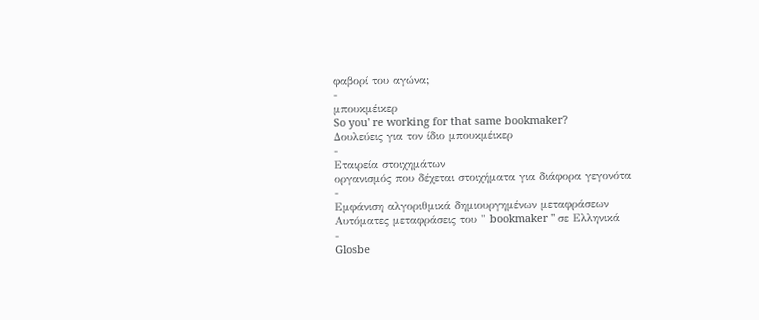φαβορί του αγώνα;
-
μπουκμέικερ
So you' re working for that same bookmaker?
Δουλεύεις για τον ίδιο μπουκμέικερ
-
Εταιρεία στοιχημάτων
οργανισμός που δέχεται στοιχήματα για διάφορα γεγονότα
-
Εμφάνιση αλγοριθμικά δημιουργημένων μεταφράσεων
Αυτόματες μεταφράσεις του " bookmaker " σε Ελληνικά
-
Glosbe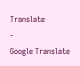Translate
-
Google Translate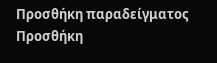Προσθήκη παραδείγματος
Προσθήκη